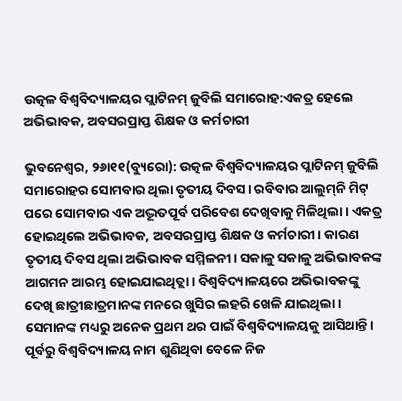ଉତ୍କଳ ବିଶ୍ୱବିଦ୍ୟାଳୟର ପ୍ଲାଟିନମ୍‌ ଜୁବିଲି ସମାରୋହ:ଏକତ୍ର ହେଲେ ଅଭିଭାବକ, ଅବସରପ୍ରାପ୍ତ ଶିକ୍ଷକ ଓ କର୍ମଚାରୀ

ଭୁବନେଶ୍ୱର, ୨୬ା୧୧(ବ୍ୟୁରୋ): ଉତ୍କଳ ବିଶ୍ୱବିଦ୍ୟାଳୟର ପ୍ଲାଟିନମ୍‌ ଜୁବିଲି ସମାରୋହର ସୋମବାର ଥିଲା ତୃତୀୟ ଦିବସ। ରବିବାର ଆଲୁମ୍‌ନି ମିଟ୍‌ ପରେ ସୋମବାର ଏକ ଅଦ୍ଭୂତପୂର୍ବ ପରିବେଶ ଦେଖିବାକୁ ମିଳିଥିଲା। ଏକତ୍ର ହୋଇଥିଲେ ଅଭିଭାବକ, ଅବସରପ୍ରାପ୍ତ ଶିକ୍ଷକ ଓ କର୍ମଚାରୀ। କାରଣ ତୃତୀୟ ଦିବସ ଥିଲା ଅଭିଭାବକ ସମ୍ମିଳନୀ। ସକାଳୁ ସକାଳୁ ଅଭିଭାବକଙ୍କ ଆଗମନ ଆରମ୍ଭ ହୋଇଯାଇଥିତ୍ଲା। ବିଶ୍ୱବିଦ୍ୟାଳୟରେ ଅଭିଭାବକଙ୍କୁ ଦେଖି ଛାତ୍ରୀଛାତ୍ରମାନଙ୍କ ମନରେ ଖୁସିର ଲହରି ଖେଳି ଯାଇଥିଲା। ସେମାନଙ୍କ ମଧ୍ୟରୁ ଅନେକ ପ୍ରଥମ ଥର ପାଇଁ ବିଶ୍ୱବିଦ୍ୟାଳୟକୁ ଆସିଥାନ୍ତି। ପୂର୍ବରୁ ବିଶ୍ୱବିଦ୍ୟାଳୟ ନାମ ଶୁଣିଥିବା ବେଳେ ନିଜ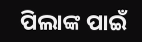ପିଲାଙ୍କ ପାଇଁ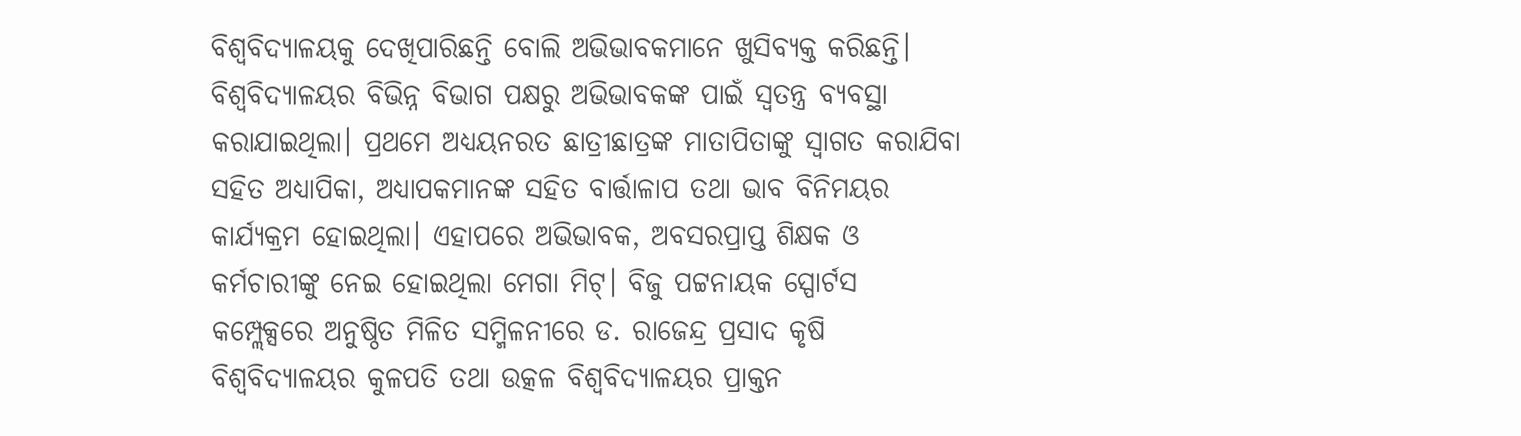ବିଶ୍ୱବିଦ୍ୟାଳୟକୁ ଦେଖିପାରିଛନ୍ତି ବୋଲି ଅଭିଭାବକମାନେ ଖୁସିବ୍ୟକ୍ତ କରିଛନ୍ତି।
ବିଶ୍ୱବିଦ୍ୟାଳୟର ବିଭିନ୍ନ ବିଭାଗ ପକ୍ଷରୁ ଅଭିଭାବକଙ୍କ ପାଇଁ ସ୍ବତନ୍ତ୍ର ବ୍ୟବସ୍ଥା କରାଯାଇଥିଲା। ପ୍ରଥମେ ଅଧ୍ୟୟନରତ ଛାତ୍ରୀଛାତ୍ରଙ୍କ ମାତାପିତାଙ୍କୁ ସ୍ବାଗତ କରାଯିବା ସହିତ ଅଧ୍ୟାପିକା, ଅଧ୍ୟାପକମାନଙ୍କ ସହିତ ବାର୍ତ୍ତାଳାପ ତଥା ଭାବ ବିନିମୟର କାର୍ଯ୍ୟକ୍ରମ ହୋଇଥିଲା। ଏହାପରେ ଅଭିଭାବକ, ଅବସରପ୍ରାପ୍ତ ଶିକ୍ଷକ ଓ କର୍ମଚାରୀଙ୍କୁ ନେଇ ହୋଇଥିଲା ମେଗା ମିଟ୍‌। ବିଜୁ ପଟ୍ଟନାୟକ ସ୍ପୋର୍ଟସ କମ୍ପ୍ଲେକ୍ସରେ ଅନୁଷ୍ଠିତ ମିଳିତ ସମ୍ମିଳନୀରେ ଡ. ରାଜେନ୍ଦ୍ର ପ୍ରସାଦ କୃଷି ବିଶ୍ୱବିଦ୍ୟାଳୟର କୁଳପତି ତଥା ଉତ୍କଳ ବିଶ୍ୱବିଦ୍ୟାଳୟର ପ୍ରାକ୍ତନ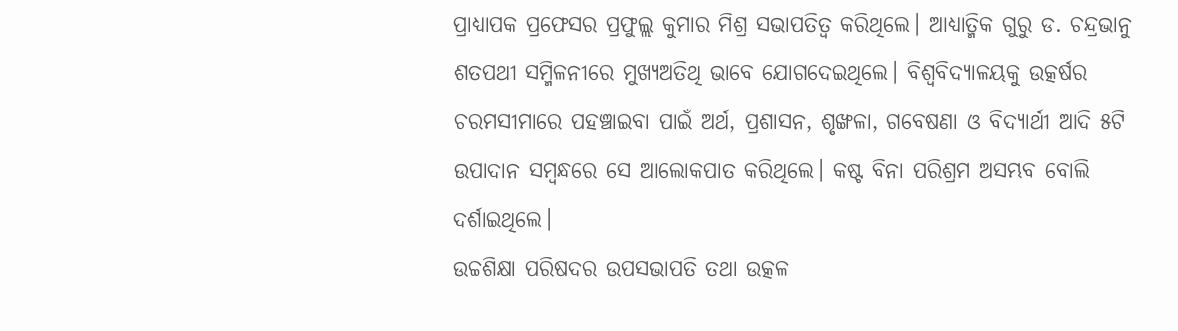ପ୍ରାଧ୍ୟାପକ ପ୍ରଫେସର ପ୍ରଫୁଲ୍ଲ କୁମାର ମିଶ୍ର ସଭାପତିତ୍ୱ କରିଥିଲେ। ଆଧ୍ୟାତ୍ମିକ ଗୁରୁ ଡ. ଚନ୍ଦ୍ରଭାନୁ ଶତପଥୀ ସମ୍ମିଳନୀରେ ମୁଖ୍ୟଅତିଥି ଭାବେ ଯୋଗଦେଇଥିଲେ। ବିଶ୍ୱବିଦ୍ୟାଳୟକୁ ଉତ୍କର୍ଷର ଚରମସୀମାରେ ପହଞ୍ଚାଇବା ପାଇଁ ଅର୍ଥ, ପ୍ରଶାସନ, ଶୃଙ୍ଖଳା, ଗବେଷଣା ଓ ବିଦ୍ୟାର୍ଥୀ ଆଦି ୫ଟି ଉପାଦାନ ସମ୍ବନ୍ଧରେ ସେ ଆଲୋକପାତ କରିଥିଲେ। କଷ୍ଟ ବିନା ପରିଶ୍ରମ ଅସମ୍ଭବ ବୋଲି ଦର୍ଶାଇଥିଲେ।
ଉଚ୍ଚଶିକ୍ଷା ପରିଷଦର ଉପସଭାପତି ତଥା ଉତ୍କଳ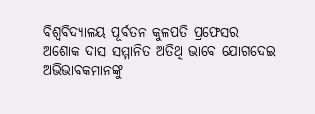ବିଶ୍ୱବିଦ୍ୟାଳୟ ପୂର୍ବତନ କୁଳପତି ପ୍ରଫେସର ଅଶୋକ ଦାସ ସମ୍ମାନିତ ଅତିଥି ଭାବେ ଯୋଗଦେଇ ଅଭିଭାବକମାନଙ୍କୁ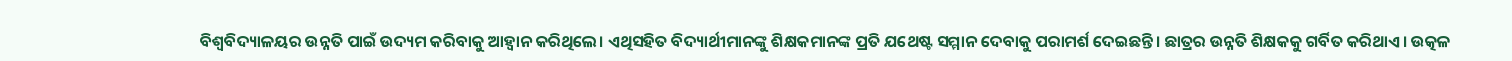ବିଶ୍ୱବିଦ୍ୟାଳୟର ଉନ୍ନତି ପାଇଁ ଉଦ୍ୟମ କରିବାକୁ ଆହ୍ବାନ କରିଥିଲେ। ଏଥିସହିତ ବିଦ୍ୟାର୍ଥୀମାନଙ୍କୁ ଶିକ୍ଷକମାନଙ୍କ ପ୍ରତି ଯଥେଷ୍ଟ ସମ୍ମାନ ଦେବାକୁ ପରାମର୍ଶ ଦେଇଛନ୍ତି। ଛାତ୍ରର ଉନ୍ନତି ଶିକ୍ଷକକୁ ଗର୍ବିତ କରିଥାଏ। ଉତ୍କଳ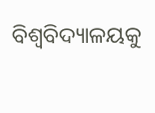ବିଶ୍ୱବିଦ୍ୟାଳୟକୁ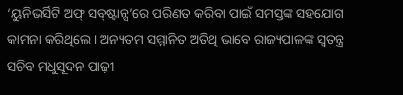‘ୟୁନିଭର୍ସିଟି ଅଫ୍‌ ସବ୍‌ଷ୍ଟାନ୍ସ’ରେ ପରିଣତ କରିବା ପାଇଁ ସମସ୍ତଙ୍କ ସହଯୋଗ କାମନା କରିଥିଲେ। ଅନ୍ୟତମ ସମ୍ମାନିତ ଅତିଥି ଭାବେ ରାଜ୍ୟପାଳଙ୍କ ସ୍ବତନ୍ତ୍ର ସଚିବ ମଧୁସୂଦନ ପାଢ଼ୀ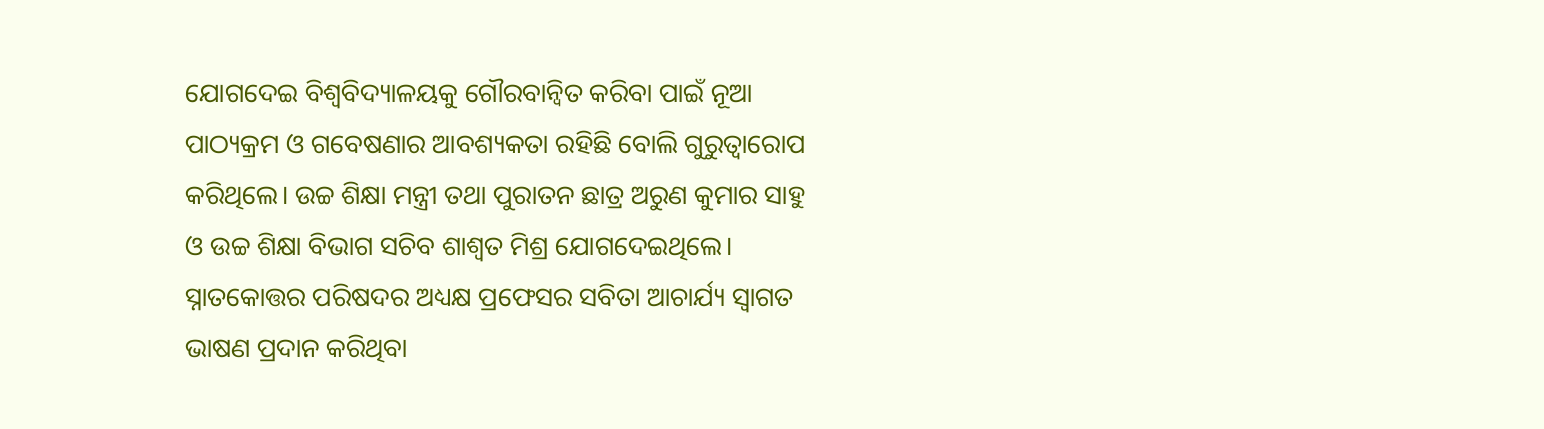ଯୋଗଦେଇ ବିଶ୍ୱବିଦ୍ୟାଳୟକୁ ଗୌରବାନ୍ବିତ କରିବା ପାଇଁ ନୂଆ ପାଠ୍ୟକ୍ରମ ଓ ଗବେଷଣାର ଆବଶ୍ୟକତା ରହିଛି ବୋଲି ଗୁରୁତ୍ୱାରୋପ କରିଥିଲେ। ଉଚ୍ଚ ଶିକ୍ଷା ମନ୍ତ୍ରୀ ତଥା ପୁରାତନ ଛାତ୍ର ଅରୁଣ କୁମାର ସାହୁ ଓ ଉଚ୍ଚ ଶିକ୍ଷା ବିଭାଗ ସଚିବ ଶାଶ୍ୱତ ମିଶ୍ର ଯୋଗଦେଇଥିଲେ। ସ୍ନାତକୋତ୍ତର ପରିଷଦର ଅଧ୍ୟକ୍ଷ ପ୍ରଫେସର ସବିତା ଆଚାର୍ଯ୍ୟ ସ୍ବାଗତ ଭାଷଣ ପ୍ରଦାନ କରିଥିବା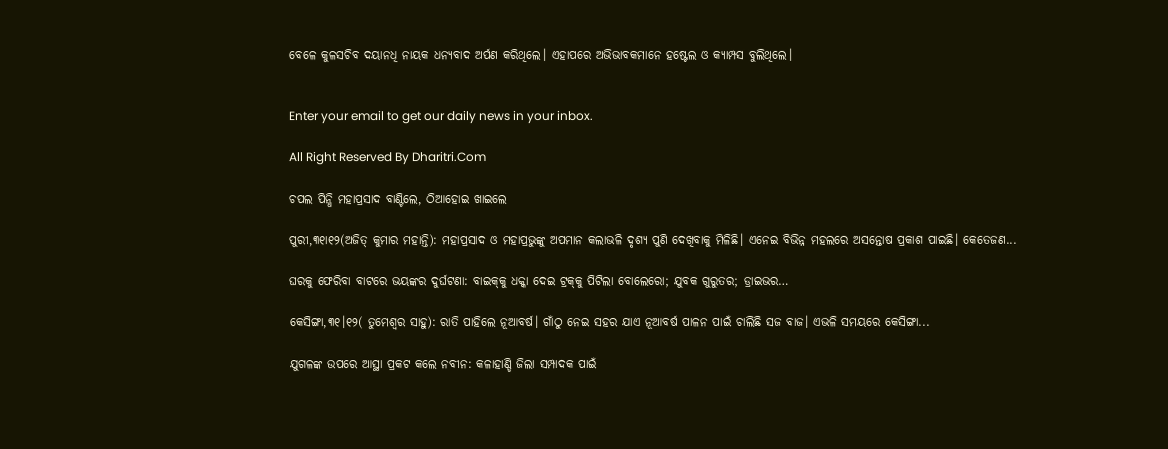ବେଳେ କୁଳସଚିବ ଦୟାନଧି ନାୟକ ଧନ୍ୟବାଦ ଅର୍ପଣ କରିଥିଲେ। ଏହାପରେ ଅଭିଭାବକମାନେ ହଷ୍ଟେଲ ଓ କ୍ୟାମ୍ପସ ବୁଲିଥିଲେ।


Enter your email to get our daily news in your inbox.

All Right Reserved By Dharitri.Com

ଚପଲ ପିନ୍ଧି ମହାପ୍ରସାଦ ବାଣ୍ଟିଲେ, ଠିଆହୋଇ ଖାଇଲେ

ପୁରୀ,୩୧ା୧୨(ଅଜିତ୍‌ କୁମାର ମହାନ୍ତି): ମହାପ୍ରସାଦ ଓ ମହାପ୍ରଭୁଙ୍କୁ ଅପମାନ କଲାଭଳି ଦୃଶ୍ୟ ପୁଣି ଦେଖିବାକୁ ମିଳିଛି। ଏନେଇ ବିଭିନ୍ନ ମହଲରେ ଅସନ୍ତୋଷ ପ୍ରକାଶ ପାଇଛି। କେତେଜଣ...

ଘରକୁ ଫେରିବା ବାଟରେ ଭୟଙ୍କର ଦୁର୍ଘଟଣା: ବାଇକ୍‌କୁ ଧକ୍କା ଦେଇ ଟ୍ରକ୍‌କୁ ପିଟିଲା ବୋଲେରୋ; ଯୁବକ ଗୁରୁତର; ଡ୍ରାଇଭର…

କେସିଙ୍ଗା,୩୧।୧୨( ତୁମେଶ୍ୱର ସାହୁ): ରାତି ପାହିଲେ ନୂଆବର୍ଷ। ଗାଁଠୁ ନେଇ ସହର ଯାଏ ନୂଆବର୍ଷ ପାଳନ ପାଇଁ ଚାଲିଛି ସଜ ବାଜ। ଏଭଳି ସମୟରେ କେସିଙ୍ଗା...

ଯୁଗଳଙ୍କ ଉପରେ ଆସ୍ଥା ପ୍ରକଟ କଲେ ନବୀନ: କଳାହାଣ୍ଡି ଜିଲା ସମ୍ପାଦକ ପାଇଁ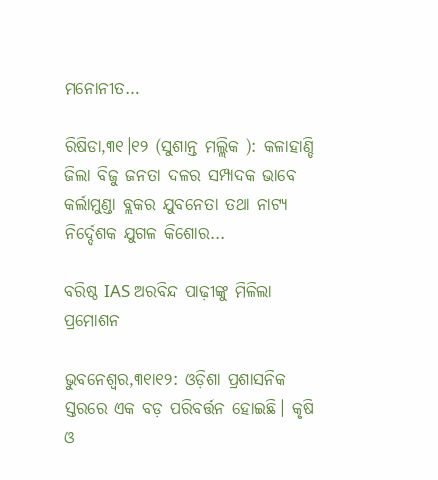ମନୋନୀତ…

ରିଷିଡା,୩୧।୧୨ (ସୁଶାନ୍ତ ମଲ୍ଲିକ ): କଳାହାଣ୍ଡି ଜିଲା ବିଜୁ ଜନତା ଦଳର ସମ୍ପାଦକ ଭାବେ କର୍ଲାମୁଣ୍ଡା ବ୍ଲକର ଯୁବନେତା ତଥା ନାଟ୍ୟ ନିର୍ଦ୍ଦେଶକ ଯୁଗଳ କିଶୋର...

ବରିଷ୍ଠ IAS ଅରବିନ୍ଦ ପାଢ଼ୀଙ୍କୁ ମିଳିଲା ପ୍ରମୋଶନ

ଭୁବନେଶ୍ବର,୩୧ା୧୨: ଓଡ଼ିଶା ପ୍ରଶାସନିକ ସ୍ତରରେ ଏକ ବଡ଼ ପରିବର୍ତ୍ତନ ହୋଇଛି। କୃଷି ଓ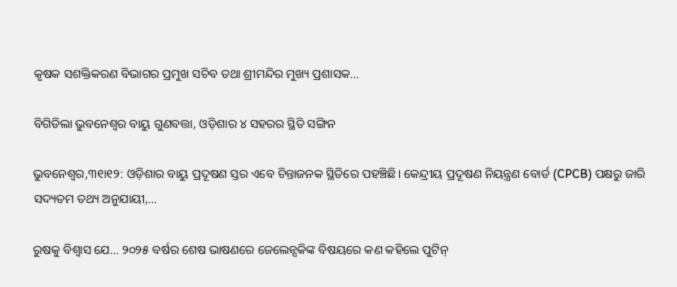କୃଷକ ସଶକ୍ତିକରଣ ବିଭାଗର ପ୍ରମୁଖ ସଚିବ ତଥା ଶ୍ରୀମନ୍ଦିର ମୁଖ୍ୟ ପ୍ରଶାସକ...

ବିଗିଡିଲା ଭୁବନେଶ୍ୱର ବାୟୁ ଗୁଣବତ୍ତା, ଓଡ଼ିଶାର ୪ ସହରର ସ୍ଥିତି ସଙ୍ଗିନ

ଭୁବନେଶ୍ବର,୩୧ା୧୨: ଓଡ଼ିଶାର ବାୟୁ ପ୍ରଦୂଷଣ ସ୍ତର ଏବେ ଚିନ୍ତାଜନକ ସ୍ଥିତିରେ ପହଞ୍ଚିଛି। କେନ୍ଦ୍ରୀୟ ପ୍ରଦୂଷଣ ନିୟନ୍ତ୍ରଣ ବୋର୍ଡ (CPCB) ପକ୍ଷରୁ ଜାରି ସଦ୍ୟତମ ତଥ୍ୟ ଅନୁଯାୟୀ,...

ରୁଷକୁ ବିଶ୍ବାସ ଯେ… ୨୦୨୫ ବର୍ଷର ଶେଷ ଭାଷଣରେ ଜେଲେନ୍ସକିଙ୍କ ବିଷୟରେ କଣ କହିଲେ ପୁଟିନ୍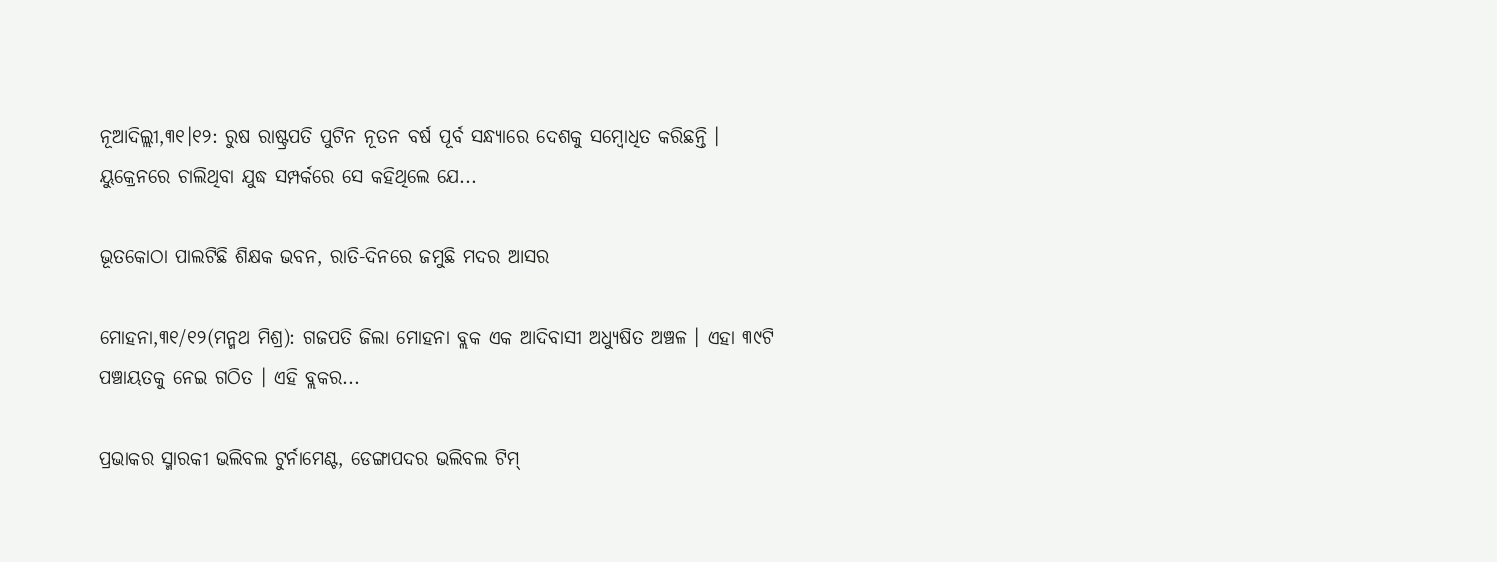ନୂଆଦିଲ୍ଲୀ,୩୧।୧୨: ରୁଷ ରାଷ୍ଟ୍ରପତି ପୁଟିନ ନୂତନ ବର୍ଷ ପୂର୍ବ ସନ୍ଧ୍ୟାରେ ଦେଶକୁ ସମ୍ବୋଧିତ କରିଛନ୍ତି । ୟୁକ୍ରେନରେ ଚାଲିଥିବା ଯୁଦ୍ଧ ସମ୍ପର୍କରେ ସେ କହିଥିଲେ ଯେ...

ଭୂତକୋଠା ପାଲଟିଛି ଶିକ୍ଷକ ଭବନ, ରାତି-ଦିନରେ ଜମୁଛି ମଦର ଆସର

ମୋହନା,୩୧/୧୨(ମନ୍ମଥ ମିଶ୍ର): ଗଜପତି ଜିଲା ମୋହନା ବ୍ଲକ ଏକ ଆଦିବାସୀ ଅଧ୍ୟୁଷିତ ଅଞ୍ଚଳ । ଏହା ୩୯ଟି ପଞ୍ଚାୟତକୁ ନେଇ ଗଠିତ । ଏହି ବ୍ଲକର...

ପ୍ରଭାକର ସ୍ମାରକୀ ଭଲିବଲ ଟୁର୍ନାମେଣ୍ଟ, ଡେଙ୍ଗାପଦର ଭଲିବଲ ଟିମ୍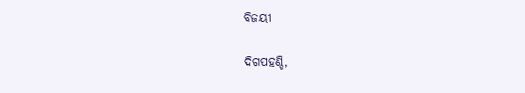ବିଜୟୀ

ଦିଗପହଣ୍ଡି,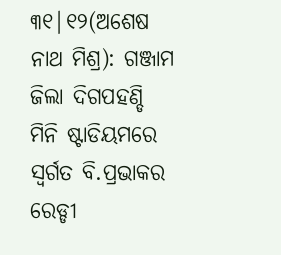୩୧|୧୨(ଅଶେଷ ନାଥ ମିଶ୍ର): ଗଞ୍ଜାମ ଜିଲା ଦିଗପହଣ୍ଡି ମିନି ଷ୍ଟାଡିୟମରେ ସ୍ବର୍ଗତ ବି.ପ୍ରଭାକର ରେଡ୍ଡୀ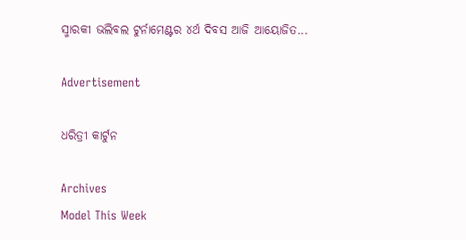ସ୍ମାରକୀ ଭଲିବଲ ଟୁର୍ନାମେଣ୍ଟର ୪ର୍ଥ ଦିବସ ଆଜି ଆୟୋଜିତ...

Advertisement

ଧରିତ୍ରୀ କାର୍ଟୁନ

Archives
Model This Week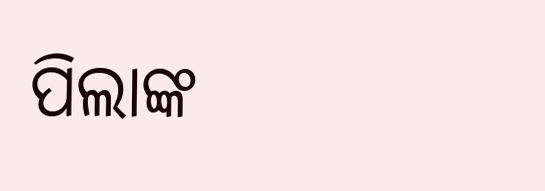ପିଲାଙ୍କ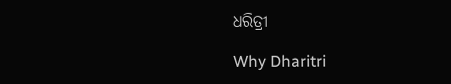ଧରିତ୍ରୀ

Why Dharitri